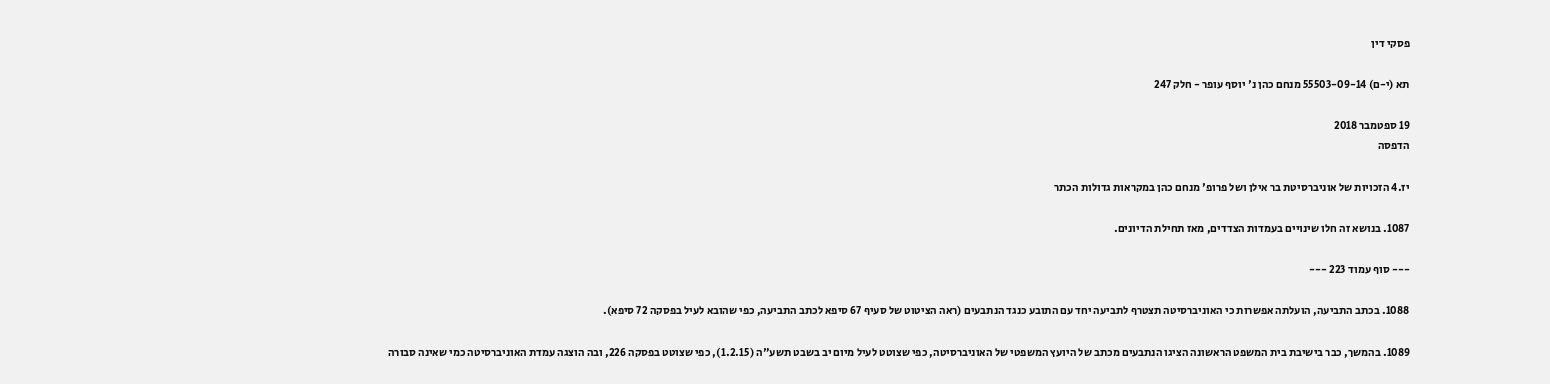פסקי דין

תא (י-ם) 55503-09-14 מנחם כהן נ' יוסף עופר - חלק 247

19 ספטמבר 2018
הדפסה

יז.4 הזכויות של אוניברסיטת בר אילן ושל פרופ' מנחם כהן במקראות גדולות הכתר

1087. בנושא זה חלו שינויים בעמדות הצדדים, מאז תחילת הדיונים.

--- סוף עמוד 223 ---

1088. בכתב התביעה, הועלתה אפשרות כי האוניברסיטה תצטרף לתביעה יחד עם התובע כנגד הנתבעים (ראה הציטוט של סעיף 67 סיפא לכתב התביעה, כפי שהובא לעיל בפסקה 72 סיפא).

1089. בהמשך, כבר בישיבת בית המשפט הראשונה הציגו הנתבעים מכתב של היועץ המשפטי של האוניברסיטה, כפי שצוטט לעיל מיום יב בשבט תשע"ה (1.2.15), כפי שצוטט בפסקה 226, ובה הוצגה עמדת האוניברסיטה כמי שאינה סבורה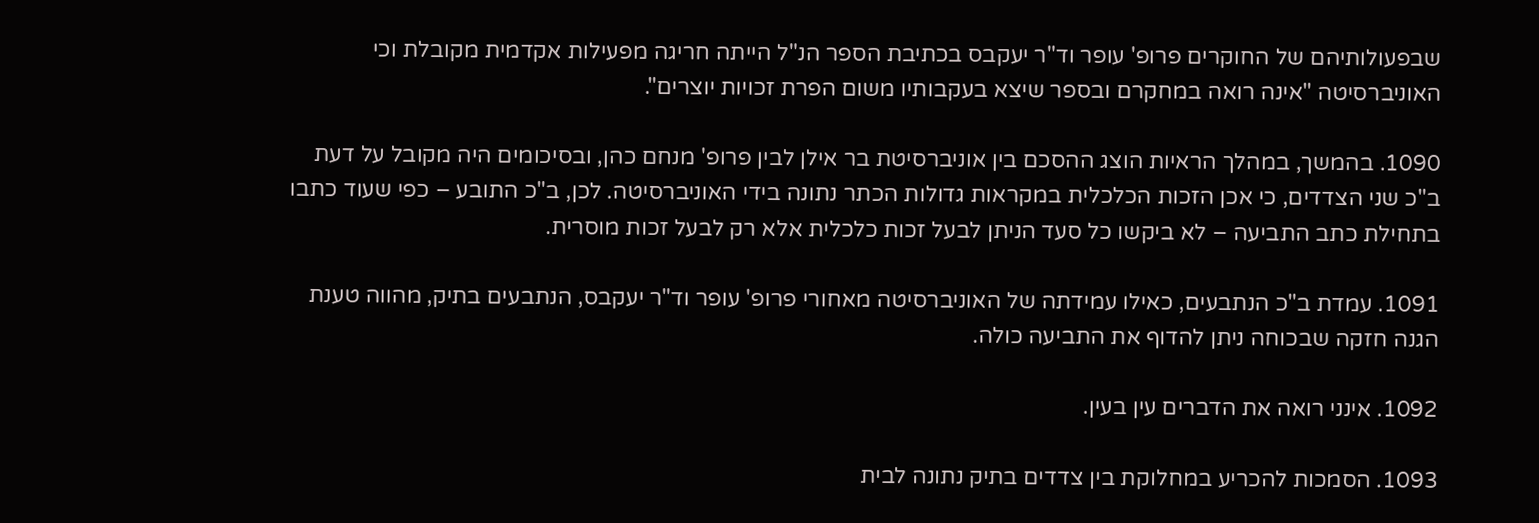שבפעולותיהם של החוקרים פרופ' עופר וד"ר יעקבס בכתיבת הספר הנ"ל הייתה חריגה מפעילות אקדמית מקובלת וכי האוניברסיטה "אינה רואה במחקרם ובספר שיצא בעקבותיו משום הפרת זכויות יוצרים".

1090. בהמשך, במהלך הראיות הוצג ההסכם בין אוניברסיטת בר אילן לבין פרופ' מנחם כהן, ובסיכומים היה מקובל על דעת ב"כ שני הצדדים, כי אכן הזכות הכלכלית במקראות גדולות הכתר נתונה בידי האוניברסיטה. לכן, ב"כ התובע – כפי שעוד כתבו בתחילת כתב התביעה – לא ביקשו כל סעד הניתן לבעל זכות כלכלית אלא רק לבעל זכות מוסרית.

1091. עמדת ב"כ הנתבעים, כאילו עמידתה של האוניברסיטה מאחורי פרופ' עופר וד"ר יעקבס, הנתבעים בתיק, מהווה טענת הגנה חזקה שבכוחה ניתן להדוף את התביעה כולה.

1092. אינני רואה את הדברים עין בעין.

1093. הסמכות להכריע במחלוקת בין צדדים בתיק נתונה לבית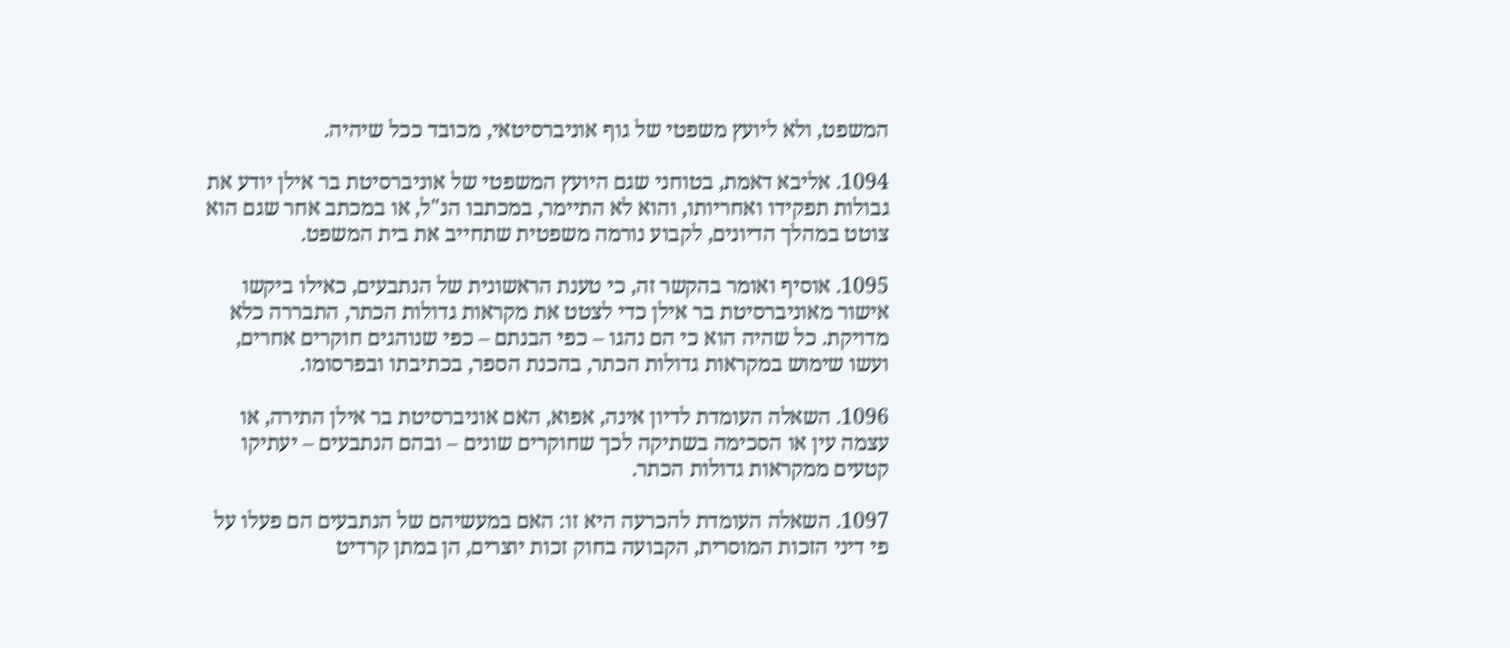המשפט, ולא ליועץ משפטי של גוף אוניברסיטאי, מכובד ככל שיהיה.

1094. אליבא דאמת, בטוחני שגם היועץ המשפטי של אוניברסיטת בר אילן יודע את גבולות תפקידו ואחריותו, והוא לא התיימר, במכתבו הנ"ל, או במכתב אחר שגם הוא צוטט במהלך הדיונים, לקבוע נורמה משפטית שתחייב את בית המשפט.

1095. אוסיף ואומר בהקשר זה, כי טענת הראשונית של הנתבעים, כאילו ביקשו אישור מאוניברסיטת בר אילן כדי לצטט את מקראות גדולות הכתר, התבררה כלא מדויקת. כל שהיה הוא כי הם נהגו – כפי הבנתם – כפי שנוהגים חוקרים אחרים, ועשו שימוש במקראות גדולות הכתר, בהכנת הספר, בכתיבתו ובפרסומו.

1096. השאלה העומדת לדיון אינה, אפוא, האם אוניברסיטת בר אילן התירה, או עצמה עין או הסכימה בשתיקה לכך שחוקרים שונים – ובהם הנתבעים – יעתיקו קטעים ממקראות גדולות הכתר.

1097. השאלה העומדת להכרעה היא זו: האם במעשיהם של הנתבעים הם פעלו על פי דיני הזכות המוסרית, הקבועה בחוק זכות יוצרים, הן במתן קרדיט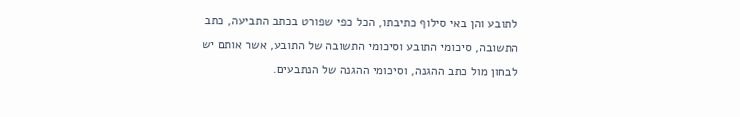לתובע והן באי סילוף כתיבתו, הכל כפי שפורט בכתב התביעה, כתב התשובה, סיכומי התובע וסיכומי התשובה של התובע, אשר אותם יש לבחון מול כתב ההגנה, וסיכומי ההגנה של הנתבעים.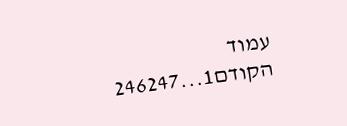עמוד הקודם1...246247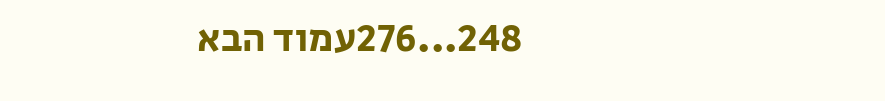248...276עמוד הבא